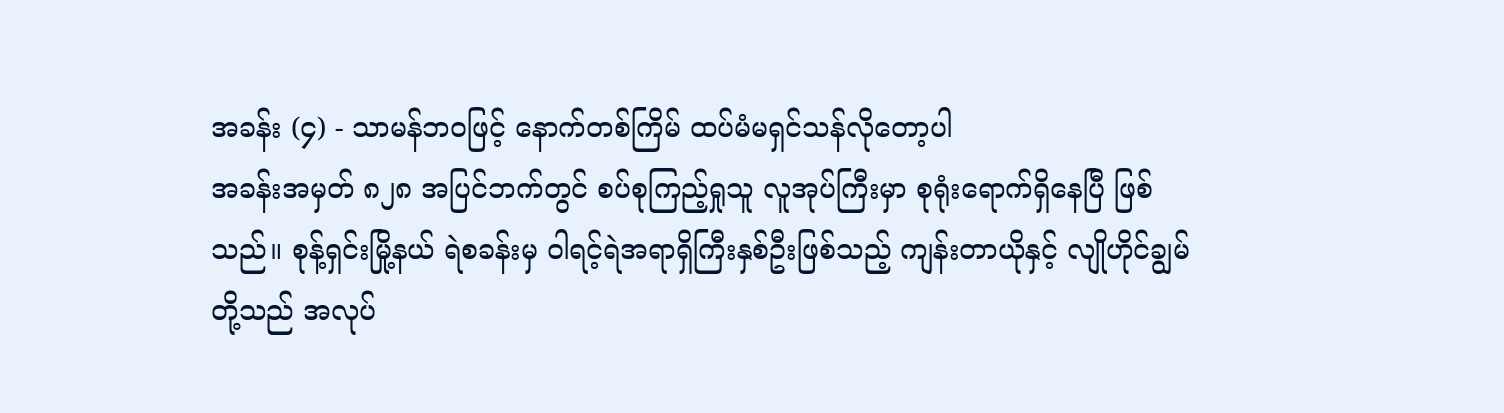အခန်း (၄) - သာမန်ဘဝဖြင့် နောက်တစ်ကြိမ် ထပ်မံမရှင်သန်လိုတော့ပါ
အခန်းအမှတ် ၈၂၈ အပြင်ဘက်တွင် စပ်စုကြည့်ရှုသူ လူအုပ်ကြီးမှာ စုရုံးရောက်ရှိနေပြီ ဖြစ်သည်။ စုန့်ရှင်းမြို့နယ် ရဲစခန်းမှ ဝါရင့်ရဲအရာရှိကြီးနှစ်ဦးဖြစ်သည့် ကျန်းတာယိုနှင့် လျိုဟိုင်ချွမ်တို့သည် အလုပ်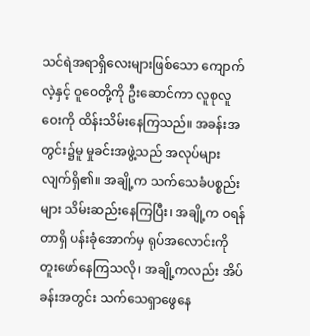သင်ရဲအရာရှိလေးများဖြစ်သော ကျောက်လဲ့နှင့် ဝူဝေတို့ကို ဦးဆောင်ကာ လူစုလူဝေးကို ထိန်းသိမ်းနေကြသည်။ အခန်းအတွင်း၌မူ မှုခင်းအဖွဲ့သည် အလုပ်များလျက်ရှိ၏။ အချို့က သက်သေခံပစ္စည်းများ သိမ်းဆည်းနေကြပြီး၊ အချို့က ဝရန်တာရှိ ပန်းခုံအောက်မှ ရုပ်အလောင်းကို တူးဖော်နေကြသလို၊ အချို့ကလည်း အိပ်ခန်းအတွင်း သက်သေရှာဖွေနေ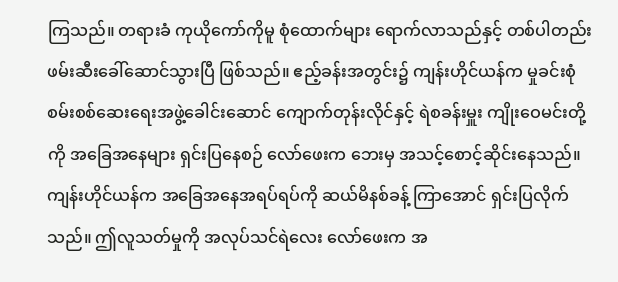ကြသည်။ တရားခံ ကုယိုကော်ကိုမူ စုံထောက်များ ရောက်လာသည်နှင့် တစ်ပါတည်း ဖမ်းဆီးခေါ်ဆောင်သွားပြီ ဖြစ်သည်။ ဧည့်ခန်းအတွင်း၌ ကျန်းဟိုင်ယန်က မှုခင်းစုံစမ်းစစ်ဆေးရေးအဖွဲ့ခေါင်းဆောင် ကျောက်တုန်းလိုင်နှင့် ရဲစခန်းမှူး ကျိုးဝေမင်းတို့ကို အခြေအနေများ ရှင်းပြနေစဉ် လော်ဖေးက ဘေးမှ အသင့်စောင့်ဆိုင်းနေသည်။
ကျန်းဟိုင်ယန်က အခြေအနေအရပ်ရပ်ကို ဆယ်မိနစ်ခန့် ကြာအောင် ရှင်းပြလိုက်သည်။ ဤလူသတ်မှုကို အလုပ်သင်ရဲလေး လော်ဖေးက အ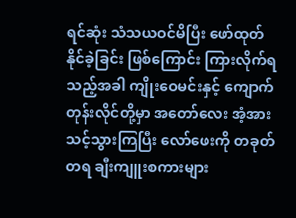ရင်ဆုံး သံသယဝင်မိပြီး ဖော်ထုတ်နိုင်ခဲ့ခြင်း ဖြစ်ကြောင်း ကြားလိုက်ရသည့်အခါ ကျိုးဝေမင်းနှင့် ကျောက်တုန်းလိုင်တို့မှာ အတော်လေး အံ့အားသင့်သွားကြပြီး လော်ဖေးကို တခုတ်တရ ချီးကျူးစကားများ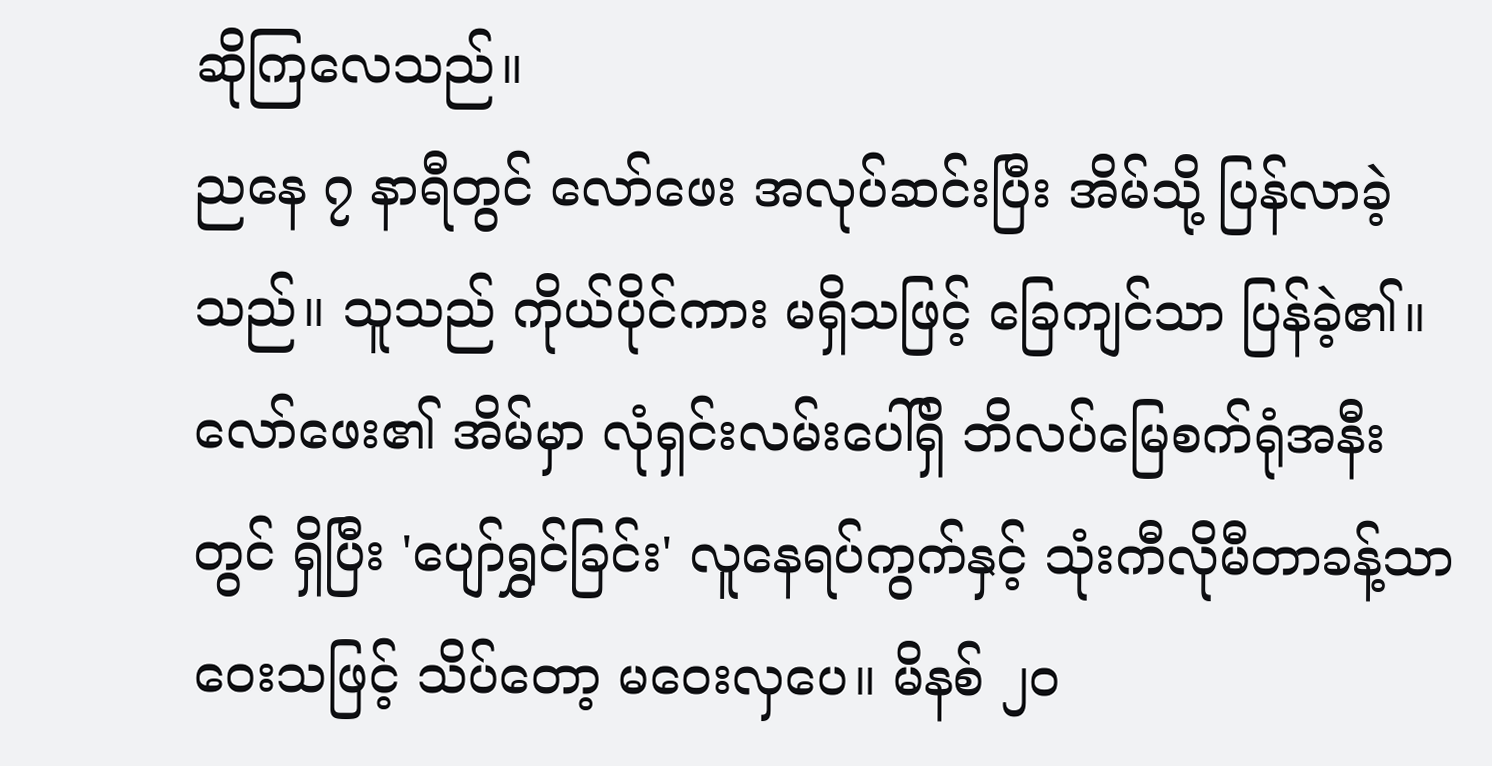ဆိုကြလေသည်။
ညနေ ၇ နာရီတွင် လော်ဖေး အလုပ်ဆင်းပြီး အိမ်သို့ ပြန်လာခဲ့သည်။ သူသည် ကိုယ်ပိုင်ကား မရှိသဖြင့် ခြေကျင်သာ ပြန်ခဲ့၏။ လော်ဖေး၏ အိမ်မှာ လုံရှင်းလမ်းပေါ်ရှိ ဘိလပ်မြေစက်ရုံအနီးတွင် ရှိပြီး 'ပျော်ရွှင်ခြင်း' လူနေရပ်ကွက်နှင့် သုံးကီလိုမီတာခန့်သာ ဝေးသဖြင့် သိပ်တော့ မဝေးလှပေ။ မိနစ် ၂၀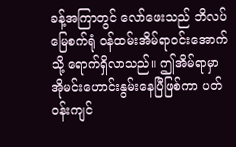ခန့်အကြာတွင် လော်ဖေးသည် ဘိလပ်မြေစက်ရုံ ဝန်ထမ်းအိမ်ရာဝင်းအောက်သို့ ရောက်ရှိလာသည်။ ဤအိမ်ရာမှာ အိုမင်းဟောင်းနွမ်းနေပြီဖြစ်ကာ ပတ်ဝန်းကျင်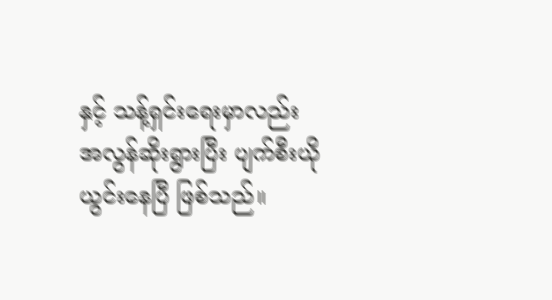နှင့် သန့်ရှင်းရေးမှာလည်း အလွန်ဆိုးရွားပြီး ပျက်စီးယိုယွင်းနေပြီ ဖြစ်သည်။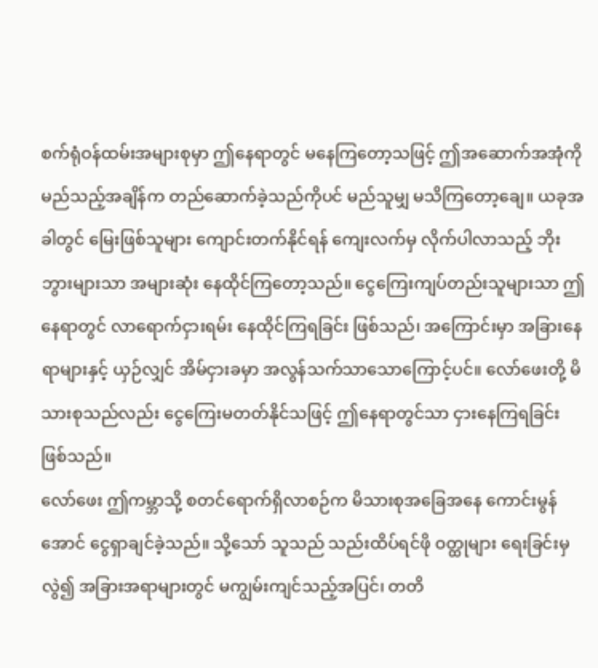စက်ရုံဝန်ထမ်းအများစုမှာ ဤနေရာတွင် မနေကြတော့သဖြင့် ဤအဆောက်အအုံကို မည်သည့်အချိန်က တည်ဆောက်ခဲ့သည်ကိုပင် မည်သူမျှ မသိကြတော့ချေ။ ယခုအခါတွင် မြေးဖြစ်သူများ ကျောင်းတက်နိုင်ရန် ကျေးလက်မှ လိုက်ပါလာသည့် ဘိုးဘွားများသာ အများဆုံး နေထိုင်ကြတော့သည်။ ငွေကြေးကျပ်တည်းသူများသာ ဤနေရာတွင် လာရောက်ငှားရမ်း နေထိုင်ကြရခြင်း ဖြစ်သည်၊ အကြောင်းမှာ အခြားနေရာများနှင့် ယှဉ်လျှင် အိမ်ငှားခမှာ အလွန်သက်သာသောကြောင့်ပင်။ လော်ဖေးတို့ မိသားစုသည်လည်း ငွေကြေးမတတ်နိုင်သဖြင့် ဤနေရာတွင်သာ ငှားနေကြရခြင်း ဖြစ်သည်။
လော်ဖေး ဤကမ္ဘာသို့ စတင်ရောက်ရှိလာစဉ်က မိသားစုအခြေအနေ ကောင်းမွန်အောင် ငွေရှာချင်ခဲ့သည်။ သို့သော် သူသည် သည်းထိပ်ရင်ဖို ဝတ္ထုများ ရေးခြင်းမှလွဲ၍ အခြားအရာများတွင် မကျွမ်းကျင်သည့်အပြင်၊ တတိ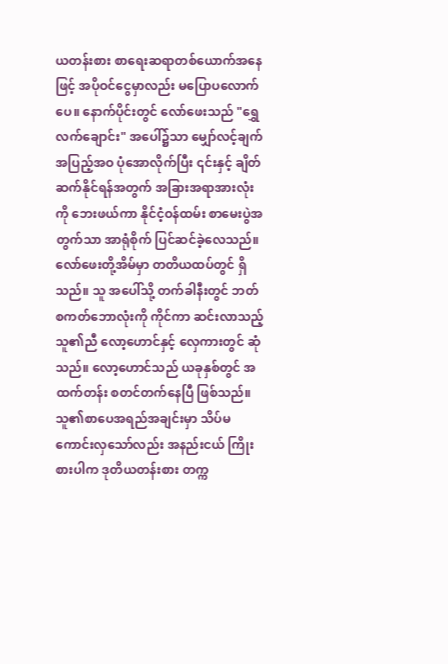ယတန်းစား စာရေးဆရာတစ်ယောက်အနေဖြင့် အပိုဝင်ငွေမှာလည်း မပြောပလောက်ပေ။ နောက်ပိုင်းတွင် လော်ဖေးသည် "ရွှေလက်ချောင်း" အပေါ်၌သာ မျှော်လင့်ချက် အပြည့်အဝ ပုံအောလိုက်ပြီး ၎င်းနှင့် ချိတ်ဆက်နိုင်ရန်အတွက် အခြားအရာအားလုံးကို ဘေးဖယ်ကာ နိုင်ငံ့ဝန်ထမ်း စာမေးပွဲအတွက်သာ အာရုံစိုက် ပြင်ဆင်ခဲ့လေသည်။
လော်ဖေးတို့အိမ်မှာ တတိယထပ်တွင် ရှိသည်။ သူ အပေါ်သို့ တက်ခါနီးတွင် ဘတ်စကတ်ဘောလုံးကို ကိုင်ကာ ဆင်းလာသည့် သူ၏ညီ လော့ဟောင်နှင့် လှေကားတွင် ဆုံသည်။ လော့ဟောင်သည် ယခုနှစ်တွင် အထက်တန်း စတင်တက်နေပြီ ဖြစ်သည်။ သူ၏စာပေအရည်အချင်းမှာ သိပ်မကောင်းလှသော်လည်း အနည်းငယ် ကြိုးစားပါက ဒုတိယတန်းစား တက္က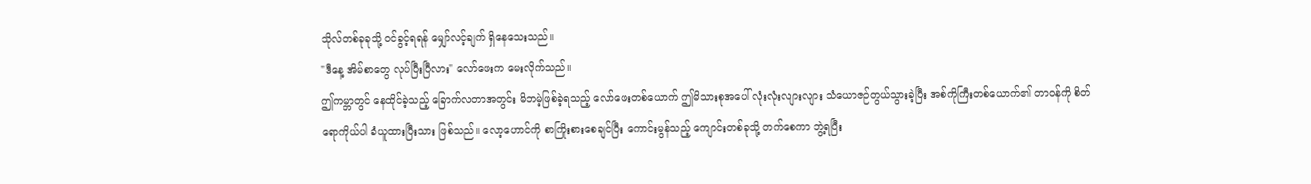သိုလ်တစ်ခုခုသို့ ဝင်ခွင့်ရရန် မျှော်လင့်ချက် ရှိနေသေးသည်။
"ဒီနေ့ အိမ်စာတွေ လုပ်ပြီးပြီလား" လော်ဖေးက မေးလိုက်သည်။
ဤကမ္ဘာတွင် နေထိုင်ခဲ့သည့် ခြောက်လတာအတွင်း မိဘမဲ့ဖြစ်ခဲ့ရသည့် လော်ဖေးတစ်ယောက် ဤမိသားစုအပေါ် လုံးလုံးလျားလျား သံယောဇဉ်တွယ်သွားခဲ့ပြီး အစ်ကိုကြီးတစ်ယောက်၏ တာဝန်ကို စိတ်ရောကိုယ်ပါ ခံယူထားပြီးသား ဖြစ်သည်။ လော့ဟောင်ကို စာကြိုးစားစေချင်ပြီး ကောင်းမွန်သည့် ကျောင်းတစ်ခုသို့ တက်စေကာ ဘွဲ့ရပြီး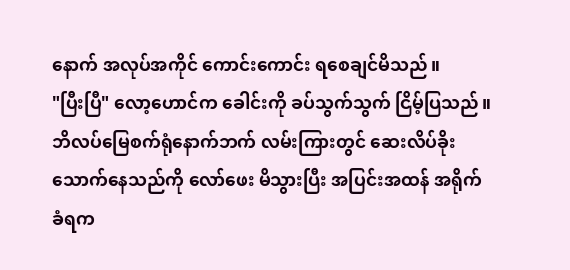နောက် အလုပ်အကိုင် ကောင်းကောင်း ရစေချင်မိသည်။
"ပြီးပြီ" လော့ဟောင်က ခေါင်းကို ခပ်သွက်သွက် ငြိမ့်ပြသည်။
ဘိလပ်မြေစက်ရုံနောက်ဘက် လမ်းကြားတွင် ဆေးလိပ်ခိုးသောက်နေသည်ကို လော်ဖေး မိသွားပြီး အပြင်းအထန် အရိုက်ခံရက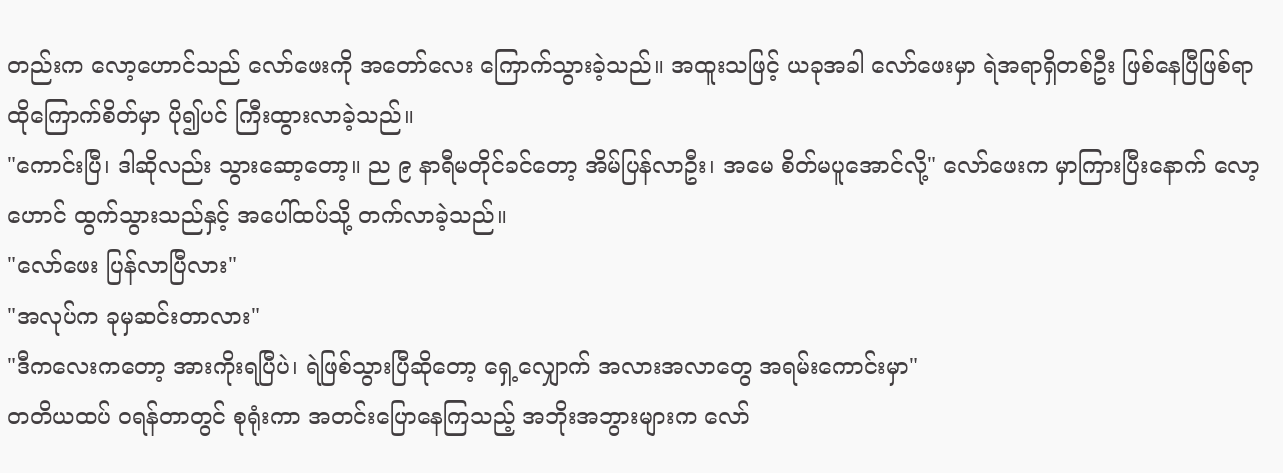တည်းက လော့ဟောင်သည် လော်ဖေးကို အတော်လေး ကြောက်သွားခဲ့သည်။ အထူးသဖြင့် ယခုအခါ လော်ဖေးမှာ ရဲအရာရှိတစ်ဦး ဖြစ်နေပြီဖြစ်ရာ ထိုကြောက်စိတ်မှာ ပို၍ပင် ကြီးထွားလာခဲ့သည်။
"ကောင်းပြီ၊ ဒါဆိုလည်း သွားဆော့တော့။ ည ၉ နာရီမတိုင်ခင်တော့ အိမ်ပြန်လာဦး၊ အမေ စိတ်မပူအောင်လို့" လော်ဖေးက မှာကြားပြီးနောက် လော့ဟောင် ထွက်သွားသည်နှင့် အပေါ်ထပ်သို့ တက်လာခဲ့သည်။
"လော်ဖေး ပြန်လာပြီလား"
"အလုပ်က ခုမှဆင်းတာလား"
"ဒီကလေးကတော့ အားကိုးရပြီပဲ၊ ရဲဖြစ်သွားပြီဆိုတော့ ရှေ့လျှောက် အလားအလာတွေ အရမ်းကောင်းမှာ"
တတိယထပ် ဝရန်တာတွင် စုရုံးကာ အတင်းပြောနေကြသည့် အဘိုးအဘွားများက လော်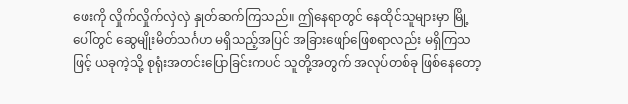ဖေးကို လှိုက်လှိုက်လှဲလှဲ နှုတ်ဆက်ကြသည်။ ဤနေရာတွင် နေထိုင်သူများမှာ မြို့ပေါ်တွင် ဆွေမျိုးမိတ်သင်္ဂဟ မရှိသည့်အပြင် အခြားဖျော်ဖြေစရာလည်း မရှိကြသဖြင့် ယခုကဲ့သို့ စုရုံးအတင်းပြောခြင်းကပင် သူတို့အတွက် အလုပ်တစ်ခု ဖြစ်နေတော့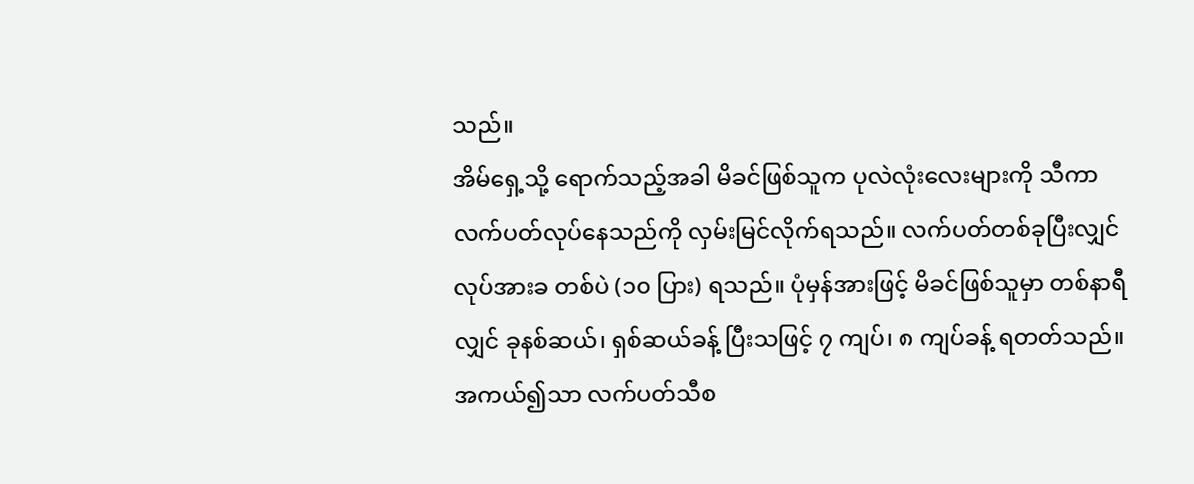သည်။
အိမ်ရှေ့သို့ ရောက်သည့်အခါ မိခင်ဖြစ်သူက ပုလဲလုံးလေးများကို သီကာ လက်ပတ်လုပ်နေသည်ကို လှမ်းမြင်လိုက်ရသည်။ လက်ပတ်တစ်ခုပြီးလျှင် လုပ်အားခ တစ်ပဲ (၁၀ ပြား) ရသည်။ ပုံမှန်အားဖြင့် မိခင်ဖြစ်သူမှာ တစ်နာရီလျှင် ခုနစ်ဆယ်၊ ရှစ်ဆယ်ခန့် ပြီးသဖြင့် ၇ ကျပ်၊ ၈ ကျပ်ခန့် ရတတ်သည်။ အကယ်၍သာ လက်ပတ်သီစ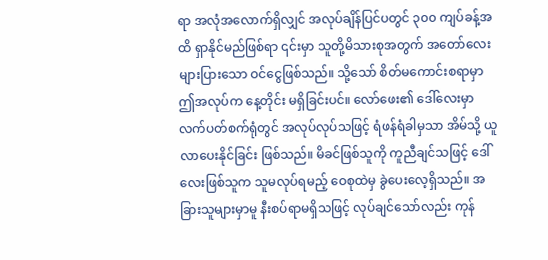ရာ အလုံအလောက်ရှိလျှင် အလုပ်ချိန်ပြင်ပတွင် ၃၀၀ ကျပ်ခန့်အထိ ရှာနိုင်မည်ဖြစ်ရာ ၎င်းမှာ သူတို့မိသားစုအတွက် အတော်လေး များပြားသော ဝင်ငွေဖြစ်သည်။ သို့သော် စိတ်မကောင်းစရာမှာ ဤအလုပ်က နေ့တိုင်း မရှိခြင်းပင်။ လော်ဖေး၏ ဒေါ်လေးမှာ လက်ပတ်စက်ရုံတွင် အလုပ်လုပ်သဖြင့် ရံဖန်ရံခါမှသာ အိမ်သို့ ယူလာပေးနိုင်ခြင်း ဖြစ်သည်။ မိခင်ဖြစ်သူကို ကူညီချင်သဖြင့် ဒေါ်လေးဖြစ်သူက သူမလုပ်ရမည့် ဝေစုထဲမှ ခွဲပေးလေ့ရှိသည်။ အခြားသူများမှာမူ နီးစပ်ရာမရှိသဖြင့် လုပ်ချင်သော်လည်း ကုန်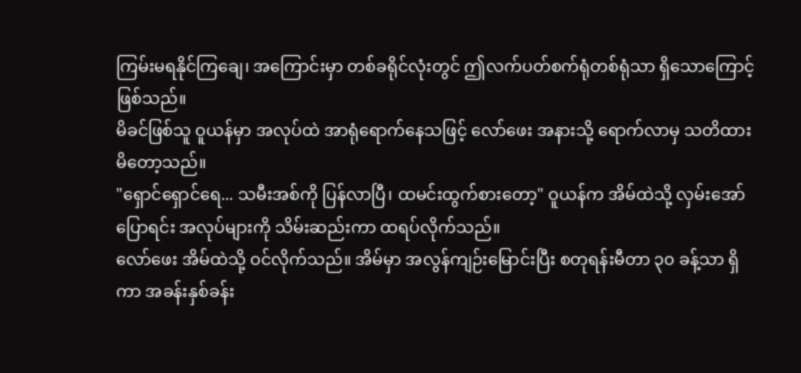ကြမ်းမရနိုင်ကြချေ၊ အကြောင်းမှာ တစ်ခရိုင်လုံးတွင် ဤလက်ပတ်စက်ရုံတစ်ရုံသာ ရှိသောကြောင့် ဖြစ်သည်။
မိခင်ဖြစ်သူ ဝူယန်မှာ အလုပ်ထဲ အာရုံရောက်နေသဖြင့် လော်ဖေး အနားသို့ ရောက်လာမှ သတိထားမိတော့သည်။
"ရှောင်ရှောင်ရေ... သမီးအစ်ကို ပြန်လာပြီ၊ ထမင်းထွက်စားတော့" ဝူယန်က အိမ်ထဲသို့ လှမ်းအော်ပြောရင်း အလုပ်များကို သိမ်းဆည်းကာ ထရပ်လိုက်သည်။
လော်ဖေး အိမ်ထဲသို့ ဝင်လိုက်သည်။ အိမ်မှာ အလွန်ကျဉ်းမြောင်းပြီး စတုရန်းမီတာ ၃၀ ခန့်သာ ရှိကာ အခန်းနှစ်ခန်း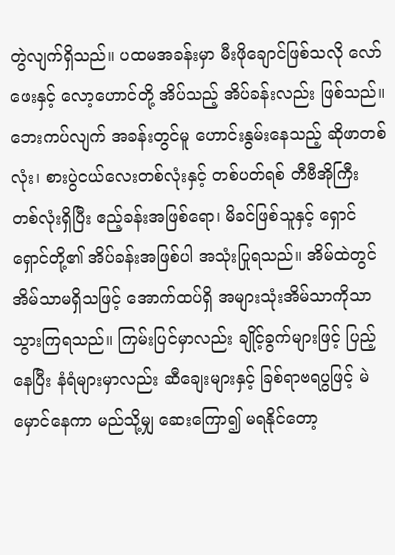တွဲလျက်ရှိသည်။ ပထမအခန်းမှာ မီးဖိုချောင်ဖြစ်သလို လော်ဖေးနှင့် လော့ဟောင်တို့ အိပ်သည့် အိပ်ခန်းလည်း ဖြစ်သည်။ ဘေးကပ်လျက် အခန်းတွင်မူ ဟောင်းနွမ်းနေသည့် ဆိုဖာတစ်လုံး၊ စားပွဲငယ်လေးတစ်လုံးနှင့် တစ်ပတ်ရစ် တီဗီအိုကြီး တစ်လုံးရှိပြီး ဧည့်ခန်းအဖြစ်ရော၊ မိခင်ဖြစ်သူနှင့် ရှောင်ရှောင်တို့၏ အိပ်ခန်းအဖြစ်ပါ အသုံးပြုရသည်။ အိမ်ထဲတွင် အိမ်သာမရှိသဖြင့် အောက်ထပ်ရှိ အများသုံးအိမ်သာကိုသာ သွားကြရသည်။ ကြမ်းပြင်မှာလည်း ချိုင့်ခွက်များဖြင့် ပြည့်နေပြီး နံရံများမှာလည်း ဆီချေးများနှင့် ခြစ်ရာဗရပွဖြင့် မဲမှောင်နေကာ မည်သို့မျှ ဆေးကြော၍ မရနိုင်တော့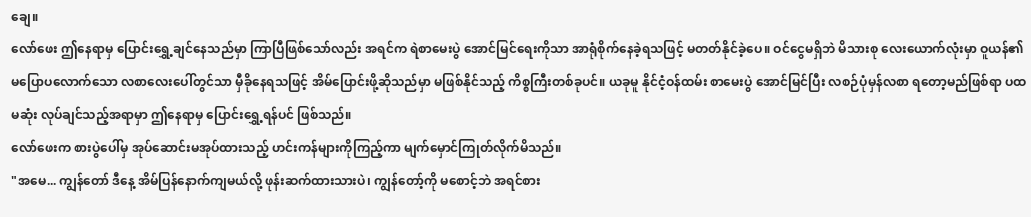ချေ။
လော်ဖေး ဤနေရာမှ ပြောင်းရွှေ့ချင်နေသည်မှာ ကြာပြီဖြစ်သော်လည်း အရင်က ရဲစာမေးပွဲ အောင်မြင်ရေးကိုသာ အာရုံစိုက်နေခဲ့ရသဖြင့် မတတ်နိုင်ခဲ့ပေ။ ဝင်ငွေမရှိဘဲ မိသားစု လေးယောက်လုံးမှာ ဝူယန်၏ မပြောပလောက်သော လစာလေးပေါ်တွင်သာ မှီခိုနေရသဖြင့် အိမ်ပြောင်းဖို့ဆိုသည်မှာ မဖြစ်နိုင်သည့် ကိစ္စကြီးတစ်ခုပင်။ ယခုမူ နိုင်ငံ့ဝန်ထမ်း စာမေးပွဲ အောင်မြင်ပြီး လစဉ်ပုံမှန်လစာ ရတော့မည်ဖြစ်ရာ ပထမဆုံး လုပ်ချင်သည့်အရာမှာ ဤနေရာမှ ပြောင်းရွှေ့ရန်ပင် ဖြစ်သည်။
လော်ဖေးက စားပွဲပေါ်မှ အုပ်ဆောင်းမအုပ်ထားသည့် ဟင်းကန်များကိုကြည့်ကာ မျက်မှောင်ကြုတ်လိုက်မိသည်။
"အမေ... ကျွန်တော် ဒီနေ့ အိမ်ပြန်နောက်ကျမယ်လို့ ဖုန်းဆက်ထားသားပဲ၊ ကျွန်တော့်ကို မစောင့်ဘဲ အရင်စား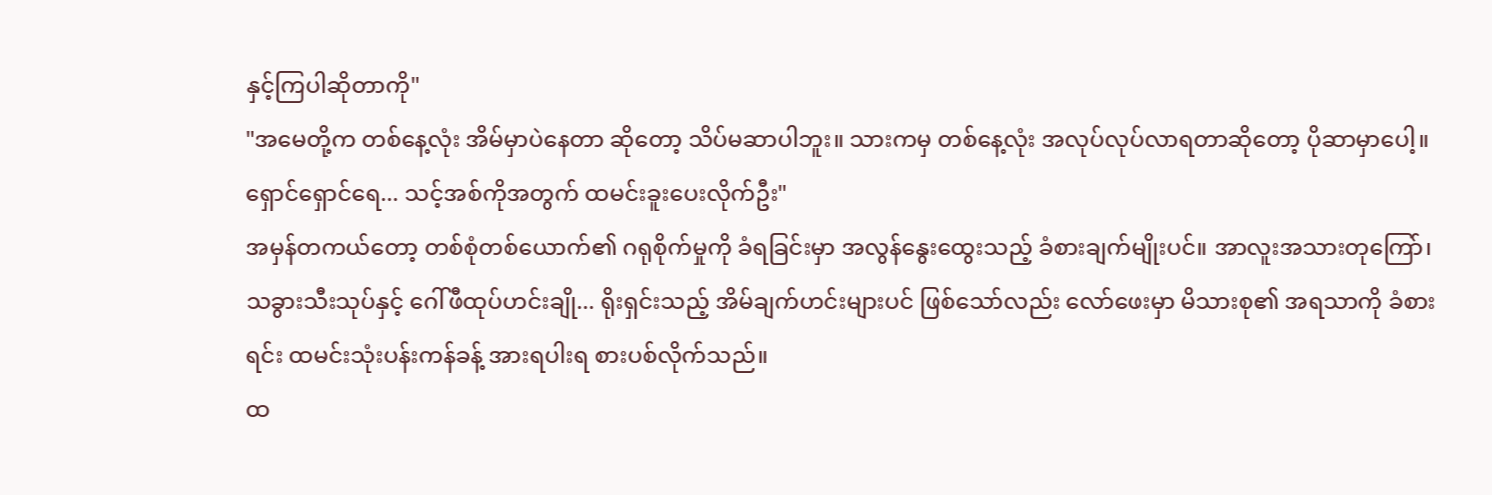နှင့်ကြပါဆိုတာကို"
"အမေတို့က တစ်နေ့လုံး အိမ်မှာပဲနေတာ ဆိုတော့ သိပ်မဆာပါဘူး။ သားကမှ တစ်နေ့လုံး အလုပ်လုပ်လာရတာဆိုတော့ ပိုဆာမှာပေါ့။ ရှောင်ရှောင်ရေ... သင့်အစ်ကိုအတွက် ထမင်းခူးပေးလိုက်ဦး"
အမှန်တကယ်တော့ တစ်စုံတစ်ယောက်၏ ဂရုစိုက်မှုကို ခံရခြင်းမှာ အလွန်နွေးထွေးသည့် ခံစားချက်မျိုးပင်။ အာလူးအသားတုကြော်၊ သခွားသီးသုပ်နှင့် ဂေါ်ဖီထုပ်ဟင်းချို... ရိုးရှင်းသည့် အိမ်ချက်ဟင်းများပင် ဖြစ်သော်လည်း လော်ဖေးမှာ မိသားစု၏ အရသာကို ခံစားရင်း ထမင်းသုံးပန်းကန်ခန့် အားရပါးရ စားပစ်လိုက်သည်။
ထ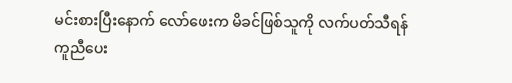မင်းစားပြီးနောက် လော်ဖေးက မိခင်ဖြစ်သူကို လက်ပတ်သီရန် ကူညီပေး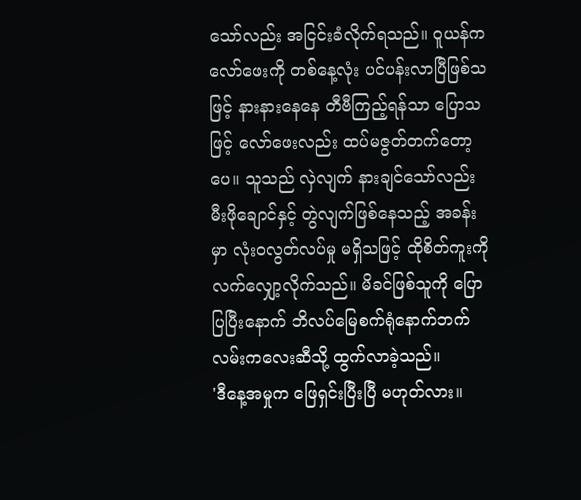သော်လည်း အငြင်းခံလိုက်ရသည်။ ဝူယန်က လော်ဖေးကို တစ်နေ့လုံး ပင်ပန်းလာပြီဖြစ်သဖြင့် နားနားနေနေ တီဗီကြည့်ရန်သာ ပြောသဖြင့် လော်ဖေးလည်း ထပ်မဇွတ်တက်တော့ပေ။ သူသည် လှဲလျက် နားချင်သော်လည်း မီးဖိုချောင်နှင့် တွဲလျက်ဖြစ်နေသည့် အခန်းမှာ လုံးဝလွတ်လပ်မှု မရှိသဖြင့် ထိုစိတ်ကူးကို လက်လျှော့လိုက်သည်။ မိခင်ဖြစ်သူကို ပြောပြပြီးနောက် ဘိလပ်မြေစက်ရုံနောက်ဘက် လမ်းကလေးဆီသို့ ထွက်လာခဲ့သည်။
'ဒီနေ့အမှုက ဖြေရှင်းပြီးပြီ မဟုတ်လား။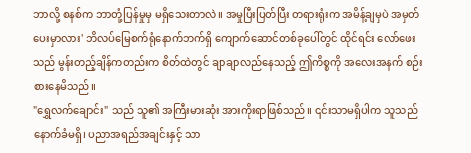ဘာလို့ စနစ်က ဘာတုံ့ပြန်မှုမှ မရှိသေးတာလဲ။ အမှုပြီးပြတ်ပြီး တရားရုံးက အမိန့်ချမှပဲ အမှတ်ပေးမှာလား' ဘိလပ်မြေစက်ရုံနောက်ဘက်ရှိ ကျောက်ဆောင်တစ်ခုပေါ်တွင် ထိုင်ရင်း လော်ဖေးသည် မွန်းတည့်ချိန်ကတည်းက စိတ်ထဲတွင် ချာချာလည်နေသည့် ဤကိစ္စကို အလေးအနက် စဉ်းစားနေမိသည်။
"ရွှေလက်ချောင်း" သည် သူ၏ အကြီးမားဆုံး အားကိုးရာဖြစ်သည်။ ၎င်းသာမရှိပါက သူသည် နောက်ခံမရှိ၊ ပညာအရည်အချင်းနှင့် သာ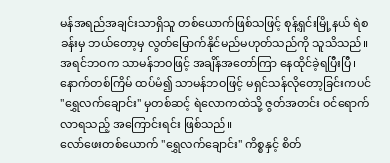မန်အရည်အချင်းသာရှိသူ တစ်ယောက်ဖြစ်သဖြင့် စုန့်ရှင်းမြို့နယ် ရဲစခန်းမှ ဘယ်တော့မှ လွတ်မြောက်နိုင်မည်မဟုတ်သည်ကို သူသိသည်။ အရင်ဘဝက သာမန်ဘဝဖြင့် အချိန်အတော်ကြာ နေထိုင်ခဲ့ရပြီးပြီ၊ နောက်တစ်ကြိမ် ထပ်မံ၍ သာမန်ဘဝဖြင့် မရှင်သန်လိုတော့ခြင်းကပင် "ရွှေလက်ချောင်း" မှတစ်ဆင့် ရဲလောကထဲသို့ ဇွတ်အတင်း ဝင်ရောက်လာရသည့် အကြောင်းရင်း ဖြစ်သည်။
လော်ဖေးတစ်ယောက် "ရွှေလက်ချောင်း" ကိစ္စနှင့် စိတ်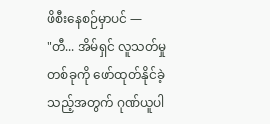ဖိစီးနေစဉ်မှာပင် —
"တီ... အိမ်ရှင် လူသတ်မှုတစ်ခုကို ဖော်ထုတ်နိုင်ခဲ့သည့်အတွက် ဂုဏ်ယူပါ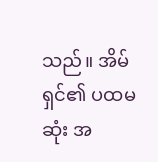သည်။ အိမ်ရှင်၏ ပထမဆုံး အ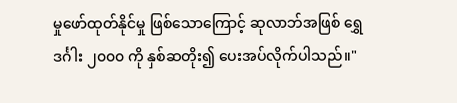မှုဖော်ထုတ်နိုင်မှု ဖြစ်သောကြောင့် ဆုလာဘ်အဖြစ် ရွှေဒင်္ဂါး ၂၀၀၀ ကို နှစ်ဆတိုး၍ ပေးအပ်လိုက်ပါသည်။"